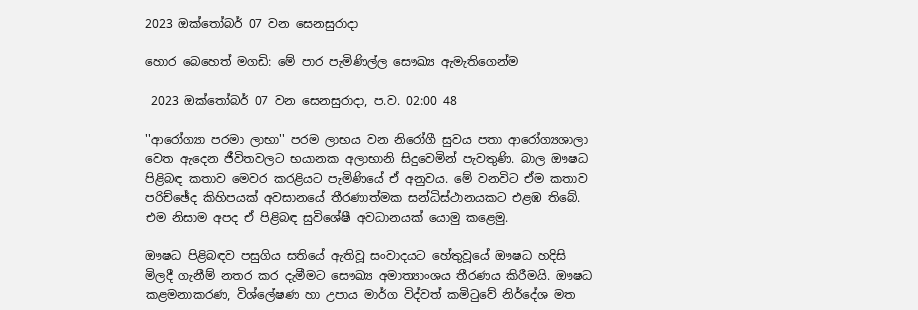2023 ඔක්තෝබර් 07 වන සෙනසුරාදා

හොර බෙහෙත් මගඩි: මේ පාර පැමිණිල්ල සෞඛ්‍ය ඇමැතිගෙන්ම

 2023 ඔක්තෝබර් 07 වන සෙනසුරාදා, ප.ව. 02:00 48

''ආරෝග්‍යා පරමා ලාභා'' පරම ලාභය වන නිරෝගී සුවය පතා ආරෝග්‍යශාලා වෙත ඇදෙන ජීවිතවලට භයානක අලාභානි සිදුවෙමින් පැවතුණි. බාල ඖෂධ පිළිබඳ කතාව මෙවර කරළියට පැමිණියේ ඒ අනුවය. මේ වනවිට ඒම කතාව පරිච්ඡේද කිහිපයක් අවසානයේ තීරණාත්මක සන්ධිස්ථානයකට එළඹ තිබේ. එම නිසාම අපද ඒ පිළිබඳ සුවිශේෂී අවධානයක් යොමු කළෙමු.

ඖෂධ පිළිබඳව පසුගිය සතියේ ඇතිවූ සංවාදයට හේතුවූයේ ඖෂධ හදිසි මිලදී ගැනීම් නතර කර දැමීමට සෞඛ්‍ය අමාත්‍යාංශය තීරණය කිරීමයි. ඖෂධ කළමනාකරණ, විශ්ලේෂණ හා උපාය මාර්ග විද්වත් කමිටුවේ නිර්දේශ මත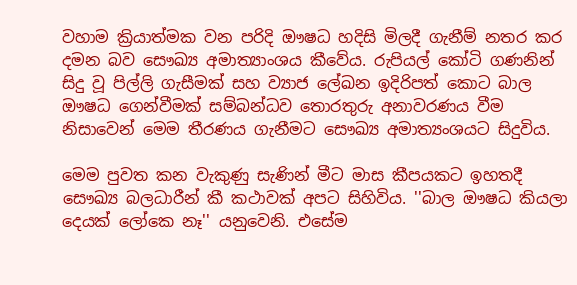වහාම ක්‍රියාත්මක වන පරිදි ඖෂධ හදිසි මිලදී ගැනීම් නතර කර දමන බව සෞඛ්‍ය අමාත්‍යාංශය කීවේය. රුපියල් කෝටි ගණනින් සිදු වූ පිල්ලි ගැසීමක් සහ ව්‍යාජ ලේඛන ඉදිරිපත් කොට බාල ඖෂධ ගෙන්වීමක් සම්බන්ධව තොරතුරු අනාවරණය වීම නිසාවෙන් මෙම තීරණය ගැනීමට සෞඛ්‍ය අමාත්‍යංශයට සිදුවිය.

මෙම පුවත කන වැකුණු සැණින් මීට මාස කීපයකට ඉහතදී සෞඛ්‍ය බලධාරීන් කී කථාවක් අපට සිහිවිය. ''බාල ඖෂධ කියලා දෙයක් ලෝකෙ නෑ'' යනුවෙනි. එසේම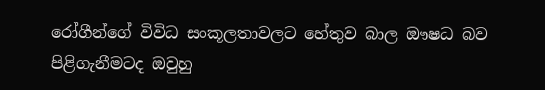රෝගීන්ගේ විවිධ සංකූලතාවලට හේතුව බාල ඖෂධ බව පිළිගැනීමටද ඔවුහු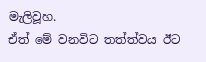මැලිවූහ.
ඒත් මේ වනවිට තත්ත්වය ඊට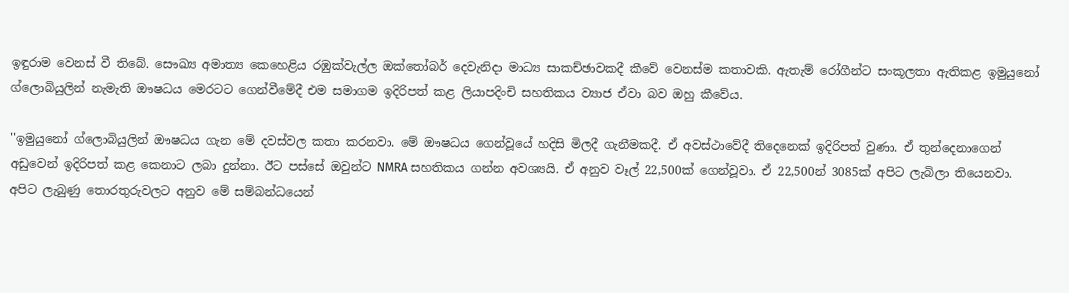ඉඳුරාම වෙනස් වී තිබේ. සෞඛ්‍ය අමාත්‍ය කෙහෙළිය රඹුක්වැල්ල ඔක්තෝබර් දෙවැනිදා මාධ්‍ය සාකච්ඡාවකදී කීවේ වෙනස්ම කතාවකි. ඇතැම් රෝගීන්ට සංකූලතා ඇතිකළ ඉමුයුනෝ ග්ලොබියුලින් නැමැති ඖෂධය මෙරටට ගෙන්වීමේදී එම සමාගම ඉදිරිපත් කළ ලියාපදිංචි සහතිකය ව්‍යාජ ඒවා බව ඔහු කීවේය.

''ඉමුයුනෝ ග්ලොබියුලින් ඖෂධය ගැන මේ දවස්වල කතා කරනවා. මේ ඖෂධය ගෙන්වූයේ හදිසි මිලදී ගැනීමකදී. ඒ අවස්ථාවේදී තිදෙනෙක් ඉදිරිපත් වුණා. ඒ තුන්දෙනාගෙන් අඩුවෙන් ඉදිරිපත් කළ කෙනාට ලබා දුන්නා. ඊට පස්සේ ඔවුන්ට NMRA සහතිකය ගන්න අවශ්‍යයි. ඒ අනුව වෑල් 22,500ක් ගෙන්වූවා. ඒ 22,500න් 3085ක් අපිට ලැබිලා තියෙනවා. අපිට ලැබුණු තොරතුරුවලට අනුව මේ සම්බන්ධයෙන්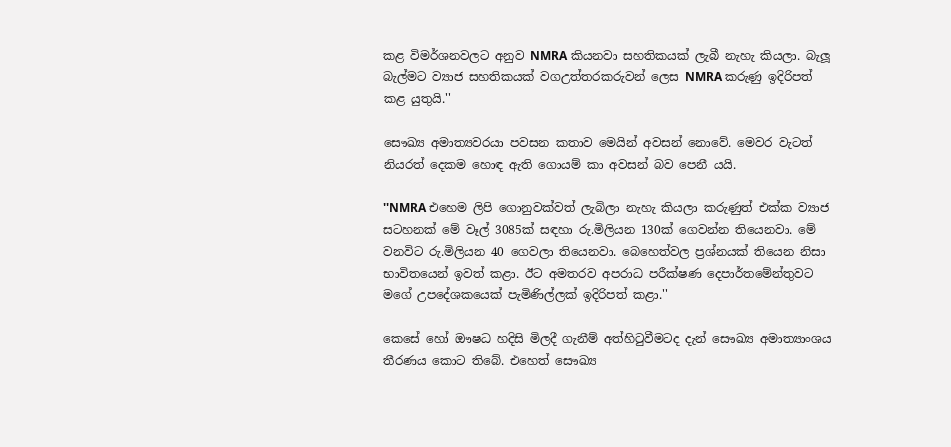කළ විමර්ශනවලට අනුව NMRA කියනවා සහතිකයක් ලැබී නැහැ කියලා. බැලූ බැල්මට ව්‍යාජ සහතිකයක් වගඋත්තරකරුවන් ලෙස NMRA කරුණු ඉදිරිපත් කළ යුතුයි.''

සෞඛ්‍ය අමාත්‍යවරයා පවසන කතාව මෙයින් අවසන් නොවේ. මෙවර වැටත් නියරත් දෙකම හොඳ ඇති ගොයම් කා අවසන් බව පෙනී යයි.

''NMRA එහෙම ලිපි ගොනුවක්වත් ලැබිලා නැහැ කියලා කරුණුත් එක්ක ව්‍යාජ සටහනක් මේ වෑල් 3085ක් සඳහා රු.මිලියන 130ක් ගෙවන්න තියෙනවා. මේ වනවිට රු.මිලියන 40 ගෙවලා තියෙනවා. බෙහෙත්වල ප්‍රශ්නයක් තියෙන නිසා භාවිතයෙන් ඉවත් කළා. ඊට අමතරව අපරාධ පරීක්ෂණ දෙපාර්තමේන්තුවට මගේ උපදේශකයෙක් පැමිණිල්ලක් ඉදිරිපත් කළා.''

කෙසේ හෝ ඖෂධ හදිසි මිලදී ගැනීම් අත්හිටුවීමටද දැන් සෞඛ්‍ය අමාත්‍යාංශය තීරණය කොට තිබේ. එහෙත් සෞඛ්‍ය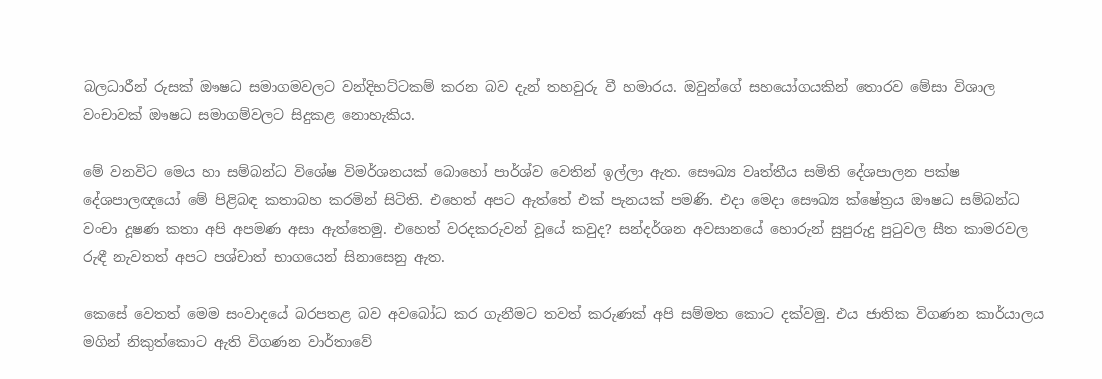බලධාරීන් රුසක් ඖෂධ සමාගමවලට වන්දිභට්ටකම් කරන බව දැන් තහවුරු වී හමාරය. ඔවුන්ගේ සහයෝගයකින් තොරව මේසා විශාල වංචාවක් ඖෂධ සමාගම්වලට සිදුකළ නොහැකිය.

මේ වනවිට මෙය හා සම්බන්ධ විශේෂ විමර්ශනයක් බොහෝ පාර්ශ්ව වෙතින් ඉල්ලා ඇත. සෞඛ්‍ය වෘත්තීය සමිති දේශපාලන පක්ෂ දේශපාලඥයෝ මේ පිළිබඳ කතාබහ කරමින් සිටිති. එහෙත් අපට ඇත්තේ එක් පැනයක් පමණි. එදා මෙදා සෞඛ්‍ය ක්ෂේත්‍රය ඖෂධ සම්බන්ධ වංචා දූෂණ කතා අපි අපමණ අසා ඇත්තෙමු. එහෙත් වරදකරුවන් වූයේ කවුද? සන්දර්ශන අවසානයේ හොරුන් සුපුරුදු පුටුවල සීත කාමරවල රුඳී නැවතත් අපට පශ්චාත් භාගයෙන් සිනාසෙනු ඇත.

කෙසේ වෙතත් මෙම සංවාදයේ බරපතළ බව අවබෝධ කර ගැනීමට තවත් කරුණක් අපි සම්මත කොට දක්වමු. එය ජාතික විගණන කාර්යාලය මගින් නිකුත්කොට ඇති විගණන වාර්තාවේ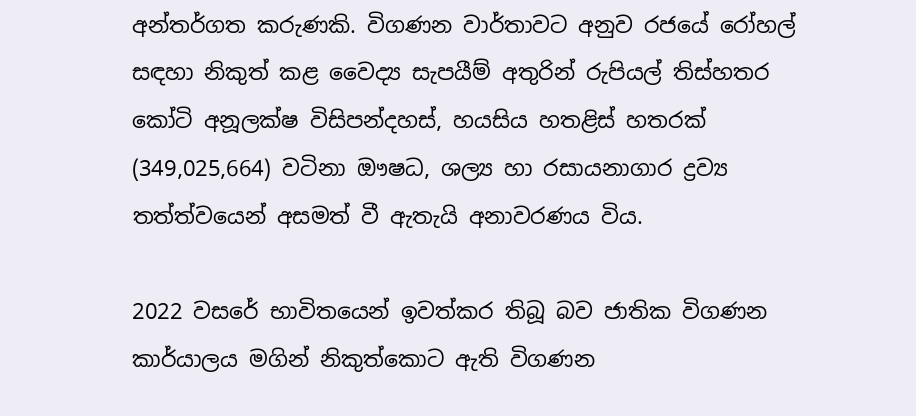අන්තර්ගත කරුණකි. විගණන වාර්තාවට අනුව රජයේ රෝහල් සඳහා නිකුත් කළ වෛද්‍ය සැපයීම් අතුරින් රුපියල් තිස්හතර කෝටි අනූලක්ෂ විසිපන්දහස්, හයසිය හතළිස් හතරක් (349,025,664) වටිනා ඖෂධ, ශල්‍ය හා රසායනාගාර ද්‍රව්‍ය තත්ත්වයෙන් අසමත් වී ඇතැයි අනාවරණය විය.

2022 වසරේ භාවිතයෙන් ඉවත්කර තිබූ බව ජාතික විගණන කාර්යාලය මගින් නිකුත්කොට ඇති විගණන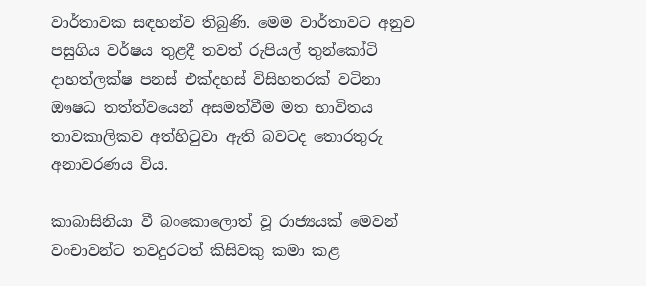වාර්තාවක සඳහන්ව තිබුණි. මෙම වාර්තාවට අනුව පසුගිය වර්ෂය තුළදී තවත් රුපියල් තුන්කෝටි දාහත්ලක්ෂ පනස් එක්දහස් විසිහතරක් වටිනා ඖෂධ තත්ත්වයෙන් අසමත්වීම මත භාවිතය තාවකාලිකව අත්හිටුවා ඇති බවටද තොරතුරු අනාවරණය විය.

කාබාසිනියා වී බංකොලොත් වූ රාජ්‍යයක් මෙවන් වංචාවන්ට තවදුරටත් කිසිවකු කමා කළ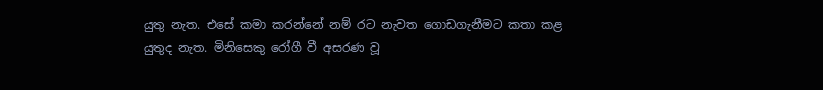යුතු නැත. එසේ කමා කරන්නේ නම් රට නැවත ගොඩගැනීමට කතා කළ යුතුද නැත. මිනිසෙකු රෝගී වී අසරණ වූ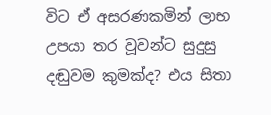විට ඒ අසරණකමින් ලාභ උපයා තර වූවන්ට සුදුසු දඬුවම කුමක්ද? එය සිතා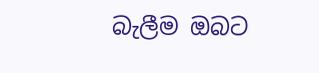බැලීම ඔබට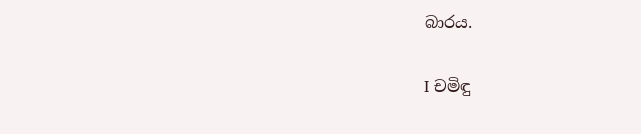බාරය.

I චමිඳු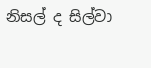නිසල් ද සිල්වා